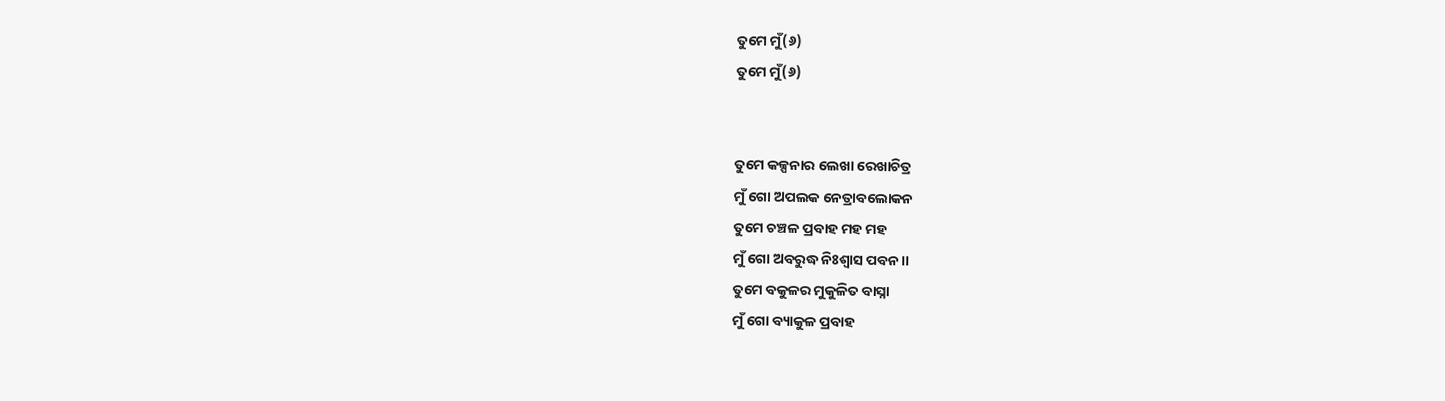ତୁମେ ମୁଁ(୬)
ତୁମେ ମୁଁ(୬)


ତୁମେ କଳ୍ପନାର ଲେଖା ରେଖାଚିତ୍ର
ମୁଁ ଗୋ ଅପଲକ ନେତ୍ରାବଲୋକନ
ତୁମେ ଚଞ୍ଚଳ ପ୍ରବାହ ମହ ମହ
ମୁଁ ଗୋ ଅବରୁଦ୍ଧ ନିଃଶ୍ବାସ ପବନ।।
ତୁମେ ବକୁଳର ମୁକୁଳିତ ବାସ୍ନା
ମୁଁ ଗୋ ବ୍ୟାକୁଳ ପ୍ରବାହ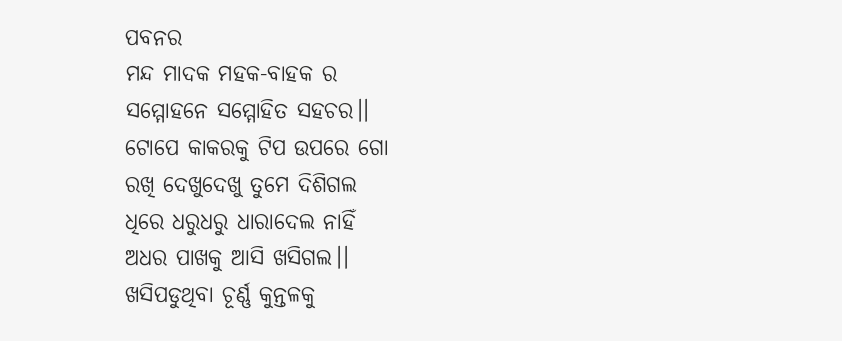ପବନର
ମନ୍ଦ ମାଦକ ମହକ-ବାହକ ର
ସମ୍ମୋହନେ ସମ୍ମୋହିତ ସହଚର।।
ଟୋପେ କାକରକୁ ଟିପ ଉପରେ ଗୋ
ରଖି ଦେଖୁଦେଖୁ ତୁମେ ଦିଶିଗଲ
ଧିରେ ଧରୁଧରୁ ଧାରାଦେଲ ନାହିଁ
ଅଧର ପାଖକୁ ଆସି ଖସିଗଲ।।
ଖସିପଡୁଥିବା ଚୂର୍ଣ୍ଣ କୁନ୍ତଳକୁ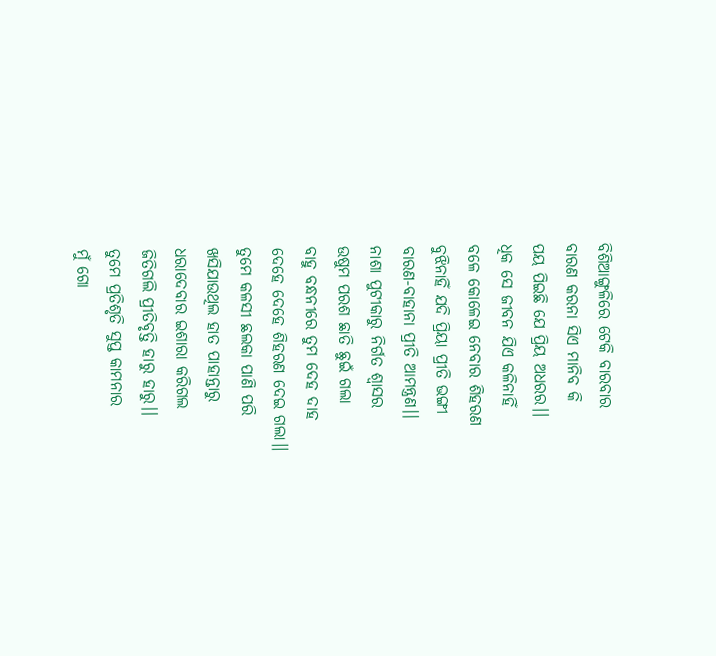ବିଶିଆଙ୍ଗୁଳିରେ ଟେକି ବାରବାର
ବାରଣ କରନା ସିଏ ମାନିବ କି
ପୟ ପିଇଛି ଯେ ପ୍ରିୟ ଅଧରର।।
ଧିକ ସେ ଜୀବନ ଯିଏ କଳିନାହିଁ
ବଳେ କୋଳେଇ ନେବାର ଶିହରଣ
ବୁଝିନାହିଁ ଯଦି ପ୍ରିୟା ପ୍ରୀତି ଭଙ୍ଗୀ
ବାରଣ-ବାହାନା ପ୍ରୀତି ଆମନ୍ତ୍ରଣ।।
ନାଶା ପୁଟୀକାରୁ ନିର୍ଗତ ଶ୍ବାସର
ଉଷୁମ ପରଶ ଛାତି ଛୁଇଁ ଗଲା
ବାହୁ ବନ୍ଧନୀରେ ତୁମ ଦେହ ଦାହ
ଦେହେ ଦେହେ ଶିହରଣ ଦେଇ ଗଲା।।
ତୁମେ କଳସୀ ଛଲକା ପାଣି ପରି
ଖସିଯାଉଥିଲ ହାତ ପାହାନ୍ତାରୁ
ଧରାଦେବାର ଇଶାରା କରିଗଲ
ଜିତିଗଲି ପ୍ରୀତିବୃତ୍ତି ହାରୁ ହାରୁ।।
ତୁମେ ପ୍ରତିଶୃତି ସୁପ୍ତ କାମନାର
ମୁଁ ଗୋ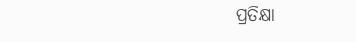ପ୍ରତିକ୍ଷା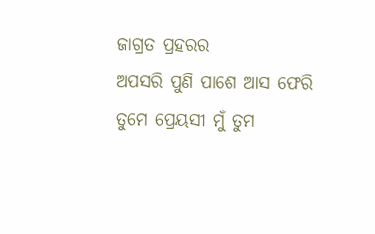ଜାଗ୍ରତ ପ୍ରହରର
ଅପସରି ପୁଣି ପାଶେ ଆସ ଫେରି
ତୁମେ ପ୍ରେୟସୀ ମୁଁ ତୁମ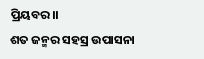ପ୍ରିୟବର।।
ଶତ ଜନ୍ମର ସହସ୍ର ଉପାସନା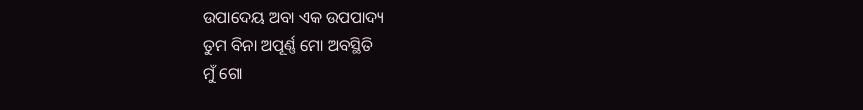ଉପାଦେୟ ଅବା ଏକ ଉପପାଦ୍ୟ
ତୁମ ବିନା ଅପୂର୍ଣ୍ଣ ମୋ ଅବସ୍ଥିତି
ମୁଁ ଗୋ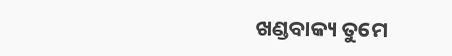ଖଣ୍ଡବାକ୍ୟ ତୁମେ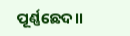ପୂର୍ଣ୍ଣଛେଦ।।